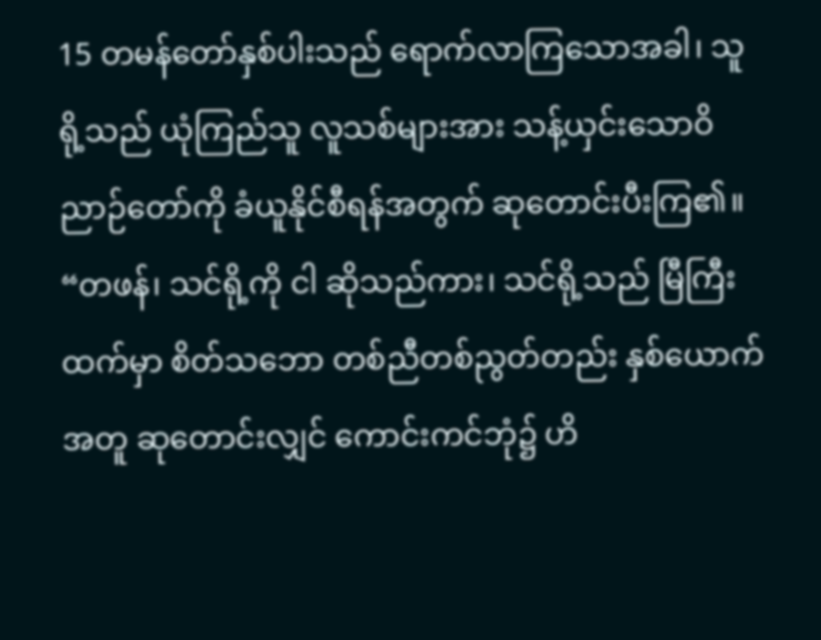15 တမန်တော်နှစ်ပါးသည် ရောက်လာကြသောအခါ၊ သူရို့သည် ယုံကြည်သူ လူသစ်များအား သန့်ယှင်းသောဝိညာဉ်တော်ကို ခံယူနိုင်စီရန်အတွက် ဆုတောင်းပီးကြ၏။
“တဖန်၊ သင်ရို့ကို ငါ ဆိုသည်ကား၊ သင်ရို့သည် မြီကြီးထက်မှာ စိတ်သဘော တစ်ညီတစ်ညွတ်တည်း နှစ်ယောက်အတူ ဆုတောင်းလျှင် ကောင်းကင်ဘုံ၌ ဟိ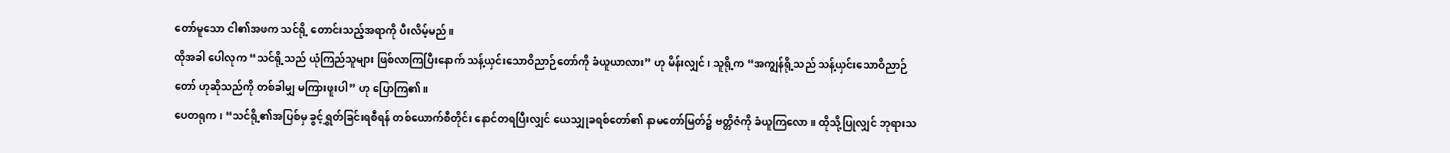တော်မူသော ငါ၏အဖက သင်ရို့ တောင်းသည့်အရာကို ပီးလိမ့်မည်။
ထိုအခါ ပေါလုက “သင်ရို့သည် ယုံကြည်သူများ ဖြစ်လာကြပြီးနောက် သန့်ယှင်းသောဝိညာဉ်တော်ကို ခံယူယာလား” ဟု မိန်းလျှင်၊ သူရို့က “အကျွန်ရို့သည် သန့်ယှင်းသောဝိညာဉ်တော် ဟုဆိုသည်ကို တစ်ခါမျှ မကြားဖူးပါ” ဟု ပြောကြ၏။
ပေတရုက၊ “သင်ရို့၏အပြစ်မှ ခွင့်ရွှတ်ခြင်းရစီရန် တစ်ယောက်စီတိုင်း နောင်တရပြီးလျှင် ယေသျှုခရစ်တော်၏ နာမတော်မြတ်၌ ဗတ္တိဇံကို ခံယူကြလော။ ထိုသို့ပြုလျှင် ဘုရားသ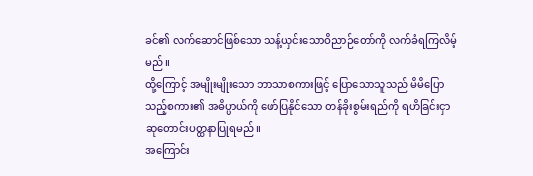ခင်၏ လက်ဆောင်ဖြစ်သော သန့်ယှင်းသောဝိညာဉ်တော်ကို လက်ခံရကြလိမ့်မည်။
ထို့ကြောင့် အမျိုးမျိုးသော ဘာသာစကားဖြင့် ပြောသောသူသည် မိမိပြောသည့်စကား၏ အဓိပ္ပာယ်ကို ဖော်ပြနိုင်သော တန်ခိုးစွမ်းရည်ကို ရဟိခြင်းငှာ ဆုတောင်းပတ္ထနာပြုရမည်။
အကြောင်း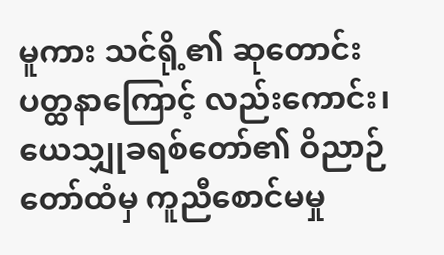မူကား သင်ရို့၏ ဆုတောင်းပတ္ထနာကြောင့် လည်းကောင်း၊ ယေသျှုခရစ်တော်၏ ဝိညာဉ်တော်ထံမှ ကူညီစောင်မမှု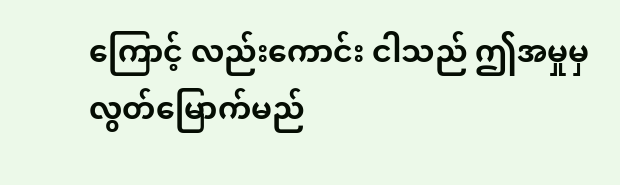ကြောင့် လည်းကောင်း ငါသည် ဤအမှုမှ လွတ်မြောက်မည်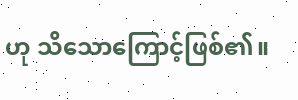ဟု သိသောကြောင့်ဖြစ်၏။